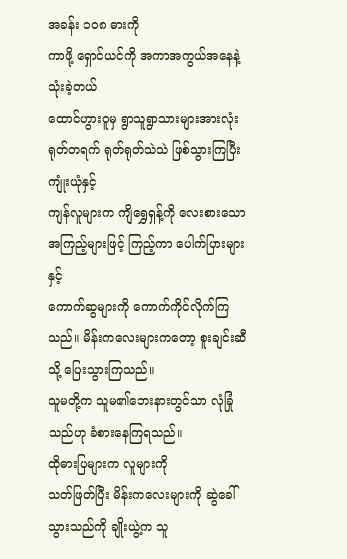အခန်း ၁၀၈ ဓားကို
ကာဖို့ ရှောင်ယင်ကို အကာအကွယ်အနေနဲ့ သုံးခဲ့တယ်
ထောင်ဟွားဝူမှ ရွာသူရွာသားများအားလုံး ရုတ်တရက် ရုတ်ရုတ်သဲသဲ ဖြစ်သွားကြပြီး ကျုံးယုံနှင့်
ကျန်လူများက ကျိရွှေရှန့်ကို လေးစားသောအကြည့်များဖြင့် ကြည့်ကာ ပေါက်ပြားများနှင့်
ကောက်ဆွများကို ကောက်ကိုင်လိုက်ကြသည်။ မိန်းကလေးများကတော့ စူးချင်းဆီသို့ ပြေးသွားကြသည်။
သူမတို့က သူမ၏ဘေးနားတွင်သာ လုံခြုံသည်ဟု ခံစားနေကြရသည်။
ထိုဓားပြများက လူများကို
သတ်ဖြတ်ပြီး မိန်းကလေးများကို ဆွဲခေါ်သွားသည်ကို ချိုးယွဲ့က သူ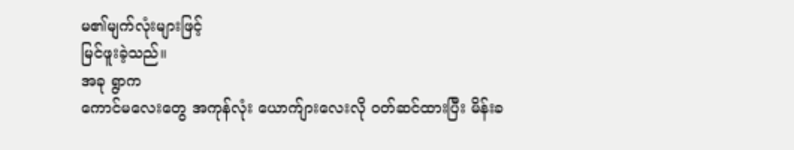မ၏မျက်လုံးများဖြင့်
မြင်ဖူးခဲ့သည်။
အခု ရွာက
ကောင်မလေးတွေ အကုန်လုံး ယောက်ျားလေးလို ဝတ်ဆင်ထားပြီး မိန်းခ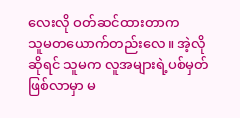လေးလို ဝတ်ဆင်ထားတာက
သူမတယောက်တည်းလေ။ အဲ့လိုဆိုရင် သူမက လူအများရဲ့ပစ်မှတ် ဖြစ်လာမှာ မ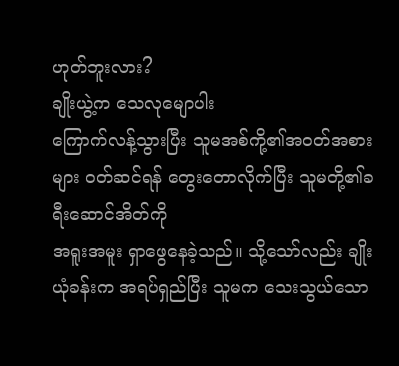ဟုတ်ဘူးလား?
ချိုးယွဲ့က သေလုမျောပါး
ကြောက်လန့်သွားပြီး သူမအစ်ကို့၏အဝတ်အစားများ ဝတ်ဆင်ရန် တွေးတောလိုက်ပြီး သူမတို့၏ခရီးဆောင်အိတ်ကို
အရူးအမူး ရှာဖွေနေခဲ့သည်။ သို့သော်လည်း ချိုးယုံခန်းက အရပ်ရှည်ပြီး သူမက သေးသွယ်သော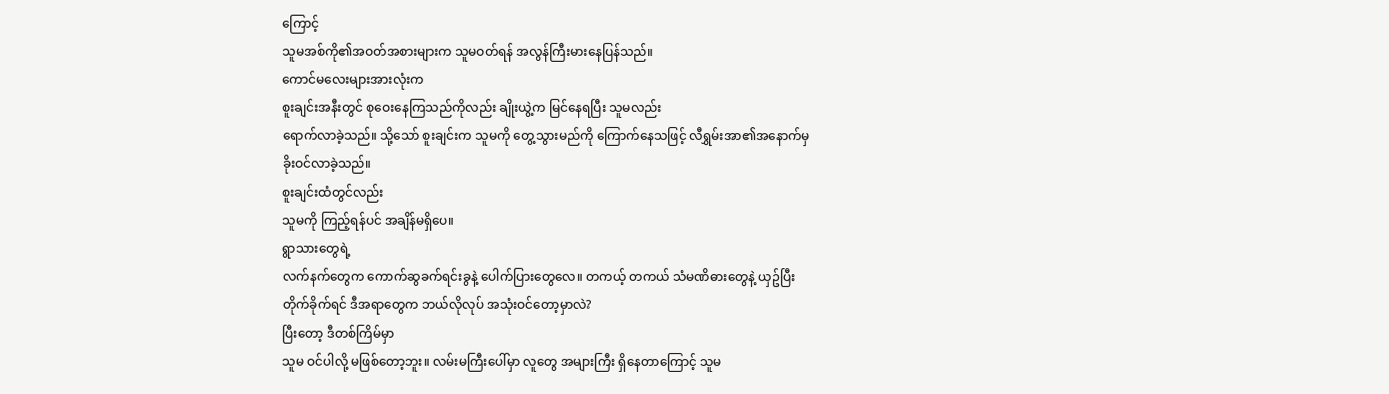ကြောင့်
သူမအစ်ကို၏အဝတ်အစားများက သူမဝတ်ရန် အလွန်ကြီးမားနေပြန်သည်။
ကောင်မလေးများအားလုံးက
စူးချင်းအနီးတွင် စုဝေးနေကြသည်ကိုလည်း ချိုးယွဲ့က မြင်နေရပြီး သူမလည်း
ရောက်လာခဲ့သည်။ သို့သော် စူးချင်းက သူမကို တွေ့သွားမည်ကို ကြောက်နေသဖြင့် လီရွှမ်းအာ၏အနောက်မှ
ခိုးဝင်လာခဲ့သည်။
စူးချင်းထံတွင်လည်း
သူမကို ကြည့်ရန်ပင် အချိန်မရှိပေ။
ရွာသားတွေရဲ့
လက်နက်တွေက ကောက်ဆွခက်ရင်းခွနဲ့ ပေါက်ပြားတွေလေ။ တကယ့် တကယ် သံမဏိဓားတွေနဲ့ ယှဥ်ပြီး
တိုက်ခိုက်ရင် ဒီအရာတွေက ဘယ်လိုလုပ် အသုံးဝင်တော့မှာလဲ?
ပြီးတော့ ဒီတစ်ကြိမ်မှာ
သူမ ဝင်ပါလို့ မဖြစ်တော့ဘူး။ လမ်းမကြီးပေါ်မှာ လူတွေ အများကြီး ရှိနေတာကြောင့် သူမ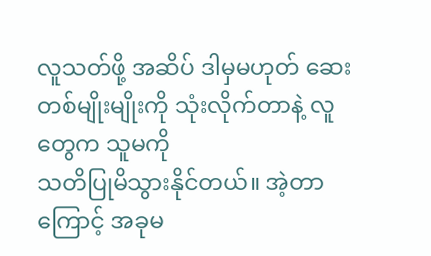လူသတ်ဖို့ အဆိပ် ဒါမှမဟုတ် ဆေးတစ်မျိုးမျိုးကို သုံးလိုက်တာနဲ့ လူတွေက သူမကို
သတိပြုမိသွားနိုင်တယ်။ အဲ့တာကြောင့် အခုမ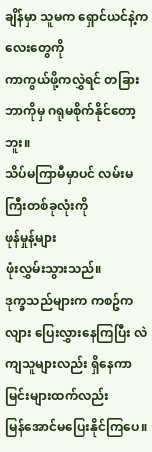ချိန်မှာ သူမက ရှောင်ယင်နဲ့ကလေးတွေကို
ကာကွယ်ဖို့ကလွှဲရင် တခြားဘာကိုမှ ဂရုမစိုက်နိုင်တော့ဘူး။
သိပ်မကြာမီမှာပင် လမ်းမကြီးတစ်ခုလုံးကို
ဖုန်မှုန့်များ
ဖုံးလွှမ်းသွားသည်။
ဒုက္ခသည်များက ကစဥ်ကလျား ပြေးလွှားနေကြပြီး လဲကျသူများလည်း ရှိနေကာ မြင်းများထက်လည်း
မြန်အောင်မပြေးနိုင်ကြပေ။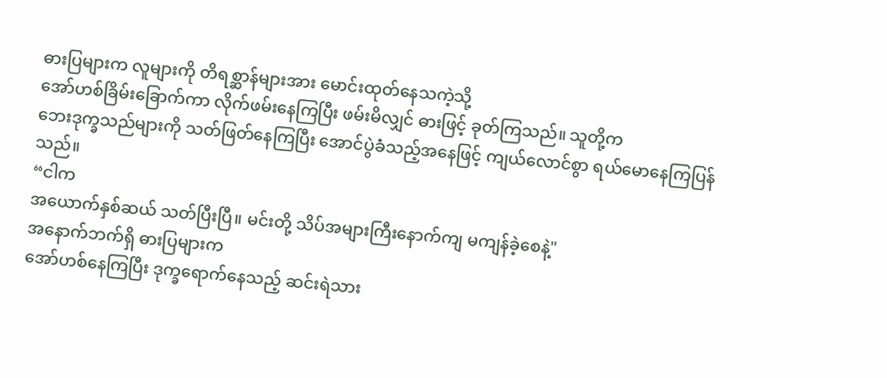ဓားပြများက လူများကို တိရစ္ဆာန်များအား မောင်းထုတ်နေသကဲ့သို့
အော်ဟစ်ခြိမ်းခြောက်ကာ လိုက်ဖမ်းနေကြပြီး ဖမ်းမိလျှင် ဓားဖြင့် ခုတ်ကြသည်။ သူတို့က
ဘေးဒုက္ခသည်များကို သတ်ဖြတ်နေကြပြီး အောင်ပွဲခံသည့်အနေဖြင့် ကျယ်လောင်စွာ ရယ်မောနေကြပြန်သည်။
“ငါက
အယောက်နှစ်ဆယ် သတ်ပြီးပြီ။ မင်းတို့ သိပ်အများကြီးနောက်ကျ မကျန်ခဲ့စေနဲ့"
အနောက်ဘက်ရှိ ဓားပြများက
အော်ဟစ်နေကြပြီး ဒုက္ခရောက်နေသည့် ဆင်းရဲသား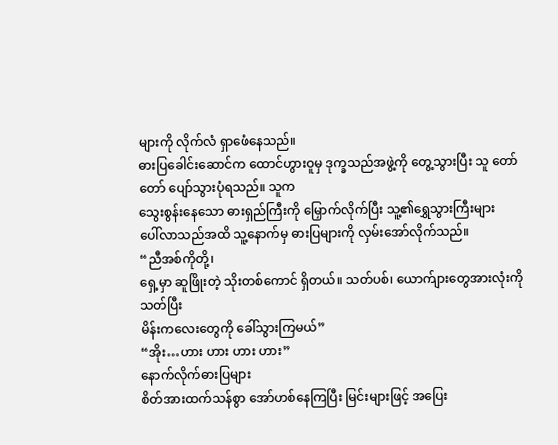များကို လိုက်လံ ရှာဖေံနေသည်။
ဓားပြခေါင်းဆောင်က ထောင်ဟွားဝူမှ ဒုက္ခသည်အဖွဲ့ကို တွေ့သွားပြီး သူ တော်တော် ပျော်သွားပုံရသည်။ သူက
သွေးစွန်းနေသော ဓားရှည်ကြီးကို မြှောက်လိုက်ပြီး သူ့၏ရွှေသွားကြီးများ
ပေါ်လာသည်အထိ သူ့နောက်မှ ဓားပြများကို လှမ်းအော်လိုက်သည်။
“ညီအစ်ကိုတို့၊
ရှေ့မှာ ဆူဖြိုးတဲ့ သိုးတစ်ကောင် ရှိတယ်။ သတ်ပစ်၊ ယောက်ျားတွေအားလုံးကို သတ်ပြီး
မိန်းကလေးတွေကို ခေါ်သွားကြမယ်”
“အိုး…ဟား ဟား ဟား ဟား”
နောက်လိုက်ဓားပြများ
စိတ်အားထက်သန်စွာ အော်ဟစ်နေကြပြီး မြင်းများဖြင့် အပြေး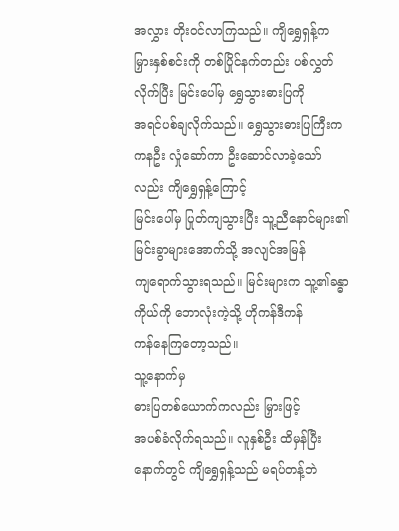အလွှား တိုးဝင်လာကြသည်။ ကျိရွှေရှန့်က
မြှားနှစ်စင်းကို တစ်ပြိုင်နက်တည်း ပစ်လွှတ်လိုက်ပြီး မြင်းပေါ်မှ ရွှေသွားဓားပြကို
အရင်ပစ်ချလိုက်သည်။ ရွှေသွားဓားပြကြီးက ကနဦး လှုံဆော်ကာ ဦးဆောင်လာခဲ့သော်လည်း ကျိရွှေရှန့်ကြောင့်
မြင်းပေါ်မှ ပြုတ်ကျသွားပြီး သူ့ညီနောင်များ၏ မြင်းခွာများအောက်သို့ အလျင်အမြန်
ကျရောက်သွားရသည်။ မြင်းများက သူ့၏ခန္ဓာကိုယ်ကို ဘောလုံးကဲ့သို့ ဟိုကန်ဒီကန်
ကန်နေကြတော့သည်။
သူ့နောက်မှ
ဓားပြတစ်ယောက်ကလည်း မြှားဖြင့်
အပစ်ခံလိုက်ရသည်။ လူနှစ်ဦး ထိမှန်ပြီးနောက်တွင် ကျိရွှေရှန့်သည် မရပ်တန့်ဘဲ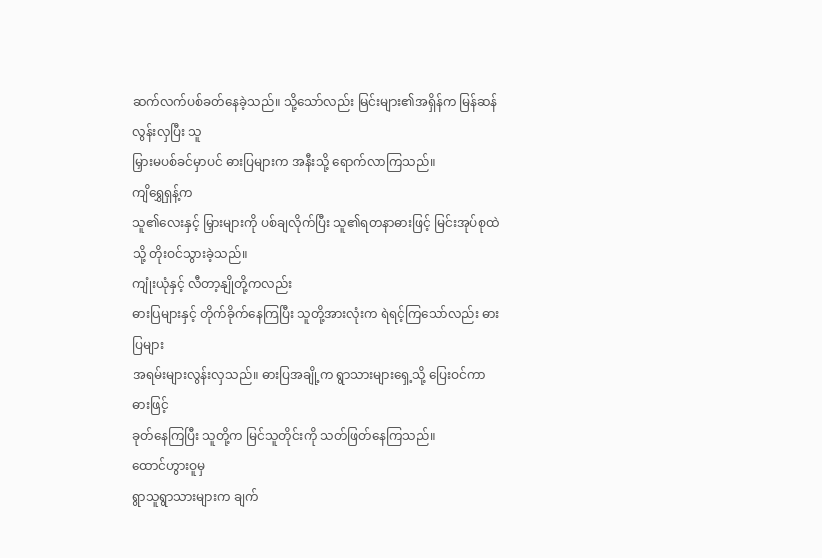ဆက်လက်ပစ်ခတ်နေခဲ့သည်။ သို့သော်လည်း မြင်းများ၏အရှိန်က မြန်ဆန်လွန်းလှပြီး သူ
မြှားမပစ်ခင်မှာပင် ဓားပြများက အနီးသို့ ရောက်လာကြသည်။
ကျိရွှေရှန့်က
သူ၏လေးနှင့် မြှားများကို ပစ်ချလိုက်ပြီး သူ၏ရတနာဓားဖြင့် မြင်းအုပ်စုထဲသို့ တိုးဝင်သွားခဲ့သည်။
ကျုံးယုံနှင့် လီတာ့နျိုတို့ကလည်း
ဓားပြများနှင့် တိုက်ခိုက်နေကြပြီး သူတို့အားလုံးက ရဲရင့်ကြသော်လည်း ဓားပြများ
အရမ်းများလွန်းလှသည်။ ဓားပြအချို့က ရွာသားများရှေ့သို့ ပြေးဝင်ကာ ဓားဖြင့်
ခုတ်နေကြပြီး သူတို့က မြင်သူတိုင်းကို သတ်ဖြတ်နေကြသည်။
ထောင်ဟွားဝူမှ
ရွာသူရွာသားများက ချက်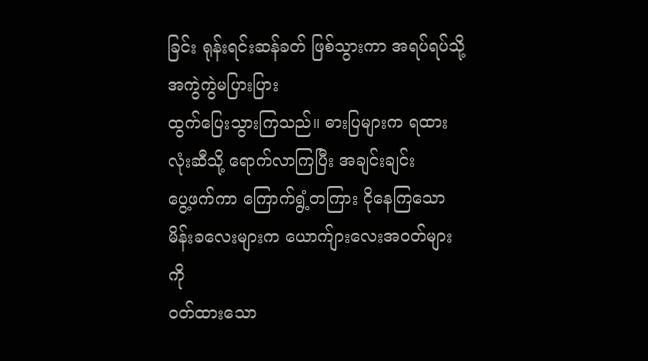ခြင်း ရုန်းရင်းဆန်ခတ် ဖြစ်သွားကာ အရပ်ရပ်သို့ အကွဲကွဲမပြားပြား
ထွက်ပြေးသွားကြသည်။ ဓားပြများက ရထားလုံးဆီသို့ ရောက်လာကြပြီး အချင်းချင်း
ပွေ့ဖက်ကာ ကြောက်ရွံ့တကြား ငိုနေကြသော မိန်းခလေးများက ယောက်ျားလေးအဝတ်များကို
ဝတ်ထားသော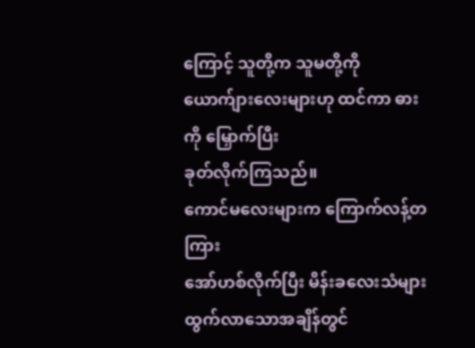ကြောင့် သူတို့က သူမတို့ကို ယောက်ျားလေးများဟု ထင်ကာ ဓားကို မြှောက်ပြီး
ခုတ်လိုက်ကြသည်။
ကောင်မလေးများက ကြောက်လန့်တကြား
အော်ဟစ်လိုက်ပြီး မိန်းခလေးသံများ ထွက်လာသောအချိန်တွင်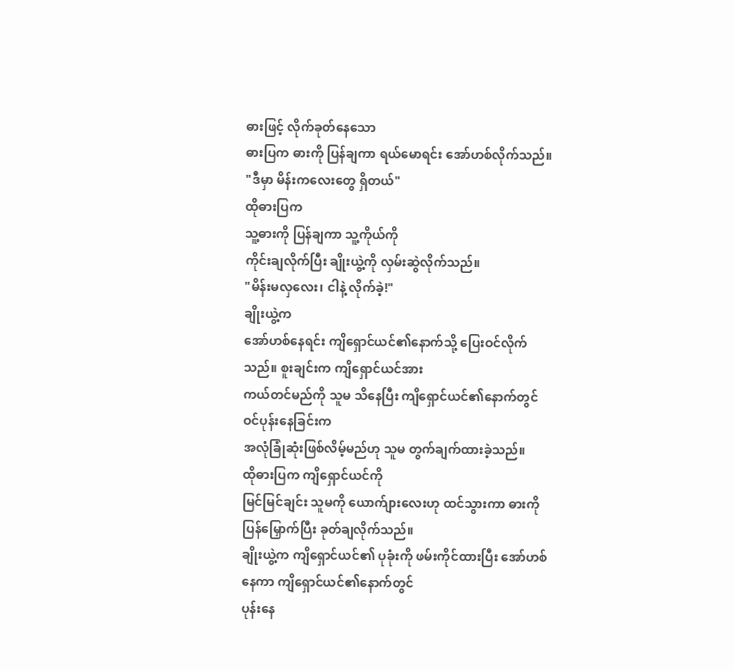ဓားဖြင့် လိုက်ခုတ်နေသော
ဓားပြက ဓားကို ပြန်ချကာ ရယ်မောရင်း အော်ဟစ်လိုက်သည်။
"ဒီမှာ မိန်းကလေးတွေ ရှိတယ်"
ထိုဓားပြက
သူ့ဓားကို ပြန်ချကာ သူ့ကိုယ်ကို
ကိုင်းချလိုက်ပြီး ချိုးယွဲ့ကို လှမ်းဆွဲလိုက်သည်။
"မိန်းမလှလေး၊ ငါနဲ့ လိုက်ခဲ့!"
ချိုးယွဲ့က
အော်ဟစ်နေရင်း ကျိရှောင်ယင်၏နောက်သို့ ပြေးဝင်လိုက်သည်။ စူးချင်းက ကျိရှောင်ယင်အား
ကယ်တင်မည်ကို သူမ သိနေပြီး ကျိရှောင်ယင်၏နောက်တွင် ဝင်ပုန်းနေခြင်းက
အလုံခြုံဆုံးဖြစ်လိမ့်မည်ဟု သူမ တွက်ချက်ထားခဲ့သည်။
ထိုဓားပြက ကျိရှောင်ယင်ကို
မြင်မြင်ချင်း သူမကို ယောက်ျားလေးဟု ထင်သွားကာ ဓားကို ပြန်မြှောက်ပြီး ခုတ်ချလိုက်သည်။
ချိုးယွဲ့က ကျိရှောင်ယင်၏ ပုခုံးကို ဖမ်းကိုင်ထားပြီး အော်ဟစ်နေကာ ကျိရှောင်ယင်၏နောက်တွင်
ပုန်းနေ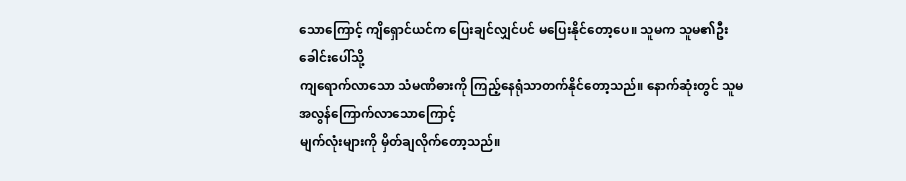သောကြောင့် ကျိရှောင်ယင်က ပြေးချင်လျှင်ပင် မပြေးနိုင်တော့ပေ။ သူမက သူမ၏ဦးခေါင်းပေါ်သို့
ကျရောက်လာသော သံမဏိဓားကို ကြည့်နေရုံသာတက်နိုင်တော့သည်။ နောက်ဆုံးတွင် သူမ အလွန်ကြောက်လာသောကြောင့်
မျက်လုံးများကို မှိတ်ချလိုက်တော့သည်။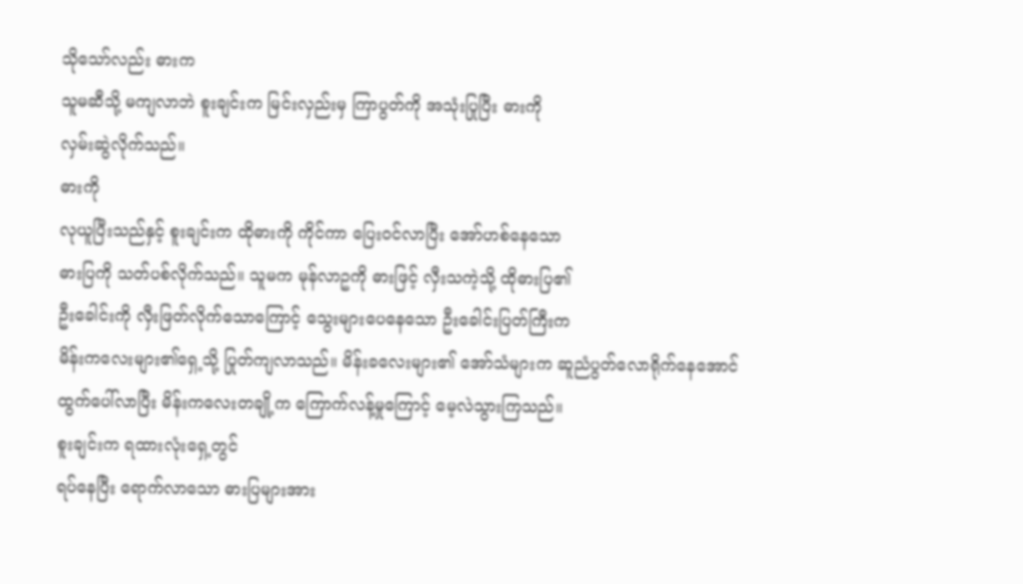သိုသော်လည်း ဓားက
သူမဆီသို့ မကျလာဘဲ စူးချင်းက မြင်းလှည်းမှ ကြာပွတ်ကို အသုံးပြုပြီး ဓားကို
လှမ်းဆွဲလိုက်သည်။
ဓားကို
လုယူပြီးသည်နှင့် စူးချင်းက ထိုဓားကို ကိုင်ကာ ပြေးဝင်လာပြီး အော်ဟစ်နေသော
ဓားပြကို သတ်ပစ်လိုက်သည်။ သူမက မုန်လာဥကို ဓားဖြင့် လှီးသကဲ့သို့ ထိုဓားပြ၏
ဦးခေါင်းကို လှီးဖြတ်လိုက်သောကြောင့် သွေးများပေနေသော ဦးခေါင်းပြတ်ကြီးက
မိန်းကလေးများ၏ရှေ့သို့ ပြုတ်ကျလာသည်။ မိန်းခလေးများ၏ အော်သံများက ဆူညံပွတ်လောရိုက်နေအောင်
ထွက်ပေါ်လာပြီး မိန်းကလေးတချို့က ကြောက်လန့်မှုကြောင့် မေ့လဲသွားကြသည်။
စူးချင်းက ရထားလုံးရှေ့တွင်
ရပ်နေပြီး ရောက်လာသော ဓားပြများအား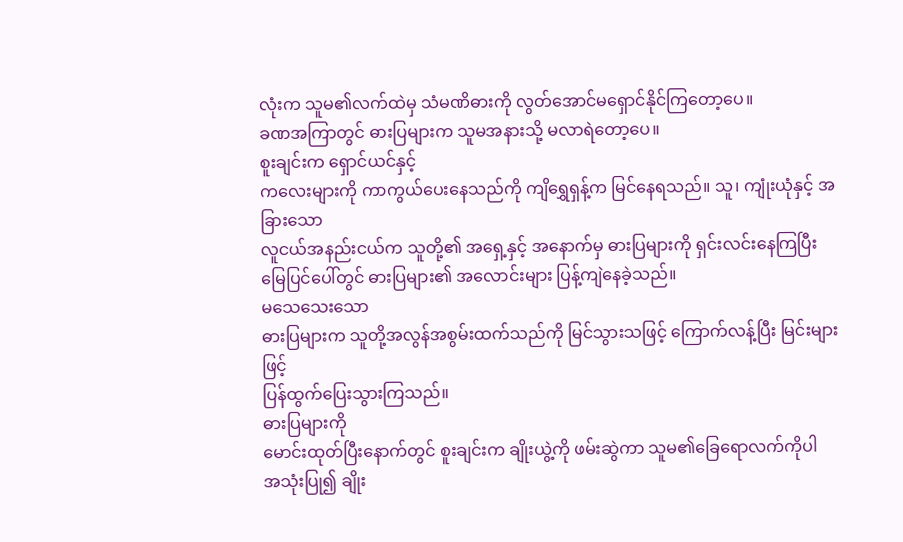လုံးက သူမ၏လက်ထဲမှ သံမဏိဓားကို လွတ်အောင်မရှောင်နိုင်ကြတော့ပေ။
ခဏအကြာတွင် ဓားပြများက သူမအနားသို့ မလာရဲတော့ပေ။
စူးချင်းက ရှောင်ယင်နှင့်
ကလေးများကို ကာကွယ်ပေးနေသည်ကို ကျိရွှေရှန့်က မြင်နေရသည်။ သူ၊ ကျုံးယုံနှင့် အခြားသော
လူငယ်အနည်းငယ်က သူတို့၏ အရှေ့နှင့် အနောက်မှ ဓားပြများကို ရှင်းလင်းနေကြပြီး
မြေပြင်ပေါ်တွင် ဓားပြများ၏ အလောင်းများ ပြန့်ကျဲနေခဲ့သည်။
မသေသေးသော
ဓားပြများက သူတို့အလွန်အစွမ်းထက်သည်ကို မြင်သွားသဖြင့် ကြောက်လန့်ပြီး မြင်းများဖြင့်
ပြန်ထွက်ပြေးသွားကြသည်။
ဓားပြများကို
မောင်းထုတ်ပြီးနောက်တွင် စူးချင်းက ချိုးယွဲ့ကို ဖမ်းဆွဲကာ သူမ၏ခြေရောလက်ကိုပါ
အသုံးပြု၍ ချိုး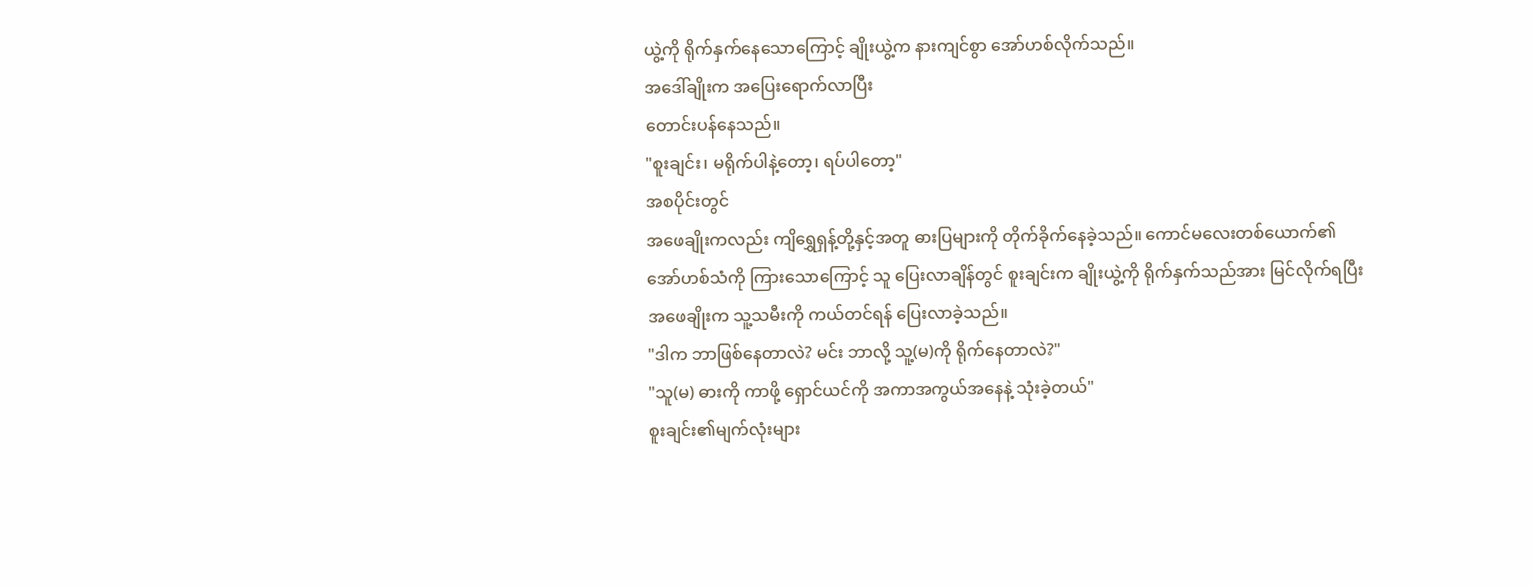ယွဲ့ကို ရိုက်နှက်နေသောကြောင့် ချိုးယွဲ့က နားကျင်စွာ အော်ဟစ်လိုက်သည်။
အဒေါ်ချိုးက အပြေးရောက်လာပြီး
တောင်းပန်နေသည်။
"စူးချင်း၊ မရိုက်ပါနဲ့တော့၊ ရပ်ပါတော့"
အစပိုင်းတွင်
အဖေချိုးကလည်း ကျိရွှေရှန့်တို့နှင့်အတူ ဓားပြများကို တိုက်ခိုက်နေခဲ့သည်။ ကောင်မလေးတစ်ယောက်၏
အော်ဟစ်သံကို ကြားသောကြောင့် သူ ပြေးလာချိန်တွင် စူးချင်းက ချိုးယွဲ့ကို ရိုက်နှက်သည်အား မြင်လိုက်ရပြီး
အဖေချိုးက သူ့သမီးကို ကယ်တင်ရန် ပြေးလာခဲ့သည်။
"ဒါက ဘာဖြစ်နေတာလဲ? မင်း ဘာလို့ သူ့(မ)ကို ရိုက်နေတာလဲ?"
"သူ(မ) ဓားကို ကာဖို့ ရှောင်ယင်ကို အကာအကွယ်အနေနဲ့ သုံးခဲ့တယ်"
စူးချင်း၏မျက်လုံးများ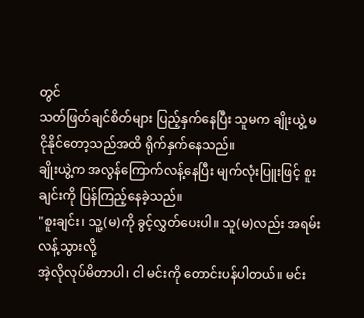တွင်
သတ်ဖြတ်ချင်စိတ်များ ပြည့်နှက်နေပြီး သူမက ချိုးယွဲ့ မငိုနိုင်တော့သည်အထိ ရိုက်နှက်နေသည်။
ချိုးယွဲ့က အလွန်ကြောက်လန့်နေပြီး မျက်လုံးပြူးဖြင့် စူးချင်းကို ပြန်ကြည့်နေခဲ့သည်။
"စူးချင်း၊ သူ့(မ)ကို ခွင့်လွှတ်ပေးပါ။ သူ(မ)လည်း အရမ်းလန့်သွားလို့
အဲ့လိုလုပ်မိတာပါ၊ ငါ မင်းကို တောင်းပန်ပါတယ်။ မင်း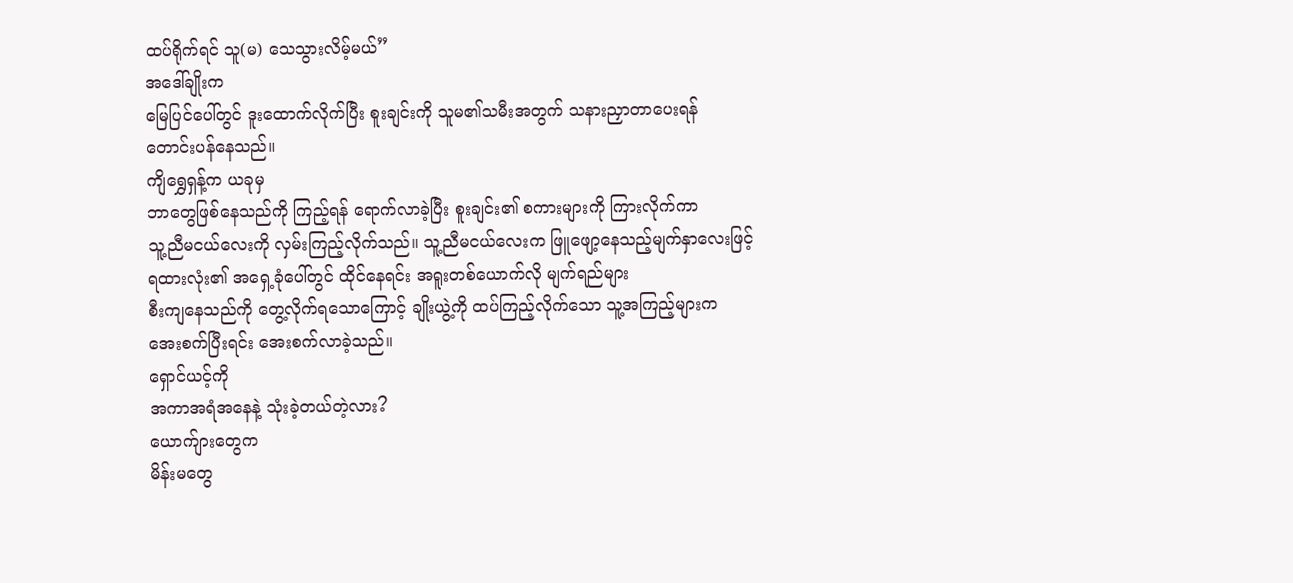ထပ်ရိုက်ရင် သူ(မ) သေသွားလိမ့်မယ်”
အဒေါ်ချိုးက
မြေပြင်ပေါ်တွင် ဒူးထောက်လိုက်ပြီး စူးချင်းကို သူမ၏သမီးအတွက် သနားညှာတာပေးရန်
တောင်းပန်နေသည်။
ကျိရွှေရှန့်က ယခုမှ
ဘာတွေဖြစ်နေသည်ကို ကြည့်ရန် ရောက်လာခဲ့ပြီး စူးချင်း၏ စကားများကို ကြားလိုက်ကာ
သူ့ညီမငယ်လေးကို လှမ်းကြည့်လိုက်သည်။ သူ့ညီမငယ်လေးက ဖြူဖျော့နေသည့်မျက်နှာလေးဖြင့်
ရထားလုံး၏ အရှေ့ခုံပေါ်တွင် ထိုင်နေရင်း အရူးတစ်ယောက်လို မျက်ရည်များ
စီးကျနေသည်ကို တွေ့လိုက်ရသောကြောင့် ချိုးယွဲ့ကို ထပ်ကြည့်လိုက်သော သူ့အကြည့်များက
အေးစက်ပြီးရင်း အေးစက်လာခဲ့သည်။
ရှောင်ယင့်ကို
အကာအရံအနေနဲ့ သုံးခဲ့တယ်တဲ့လား?
ယောက်ျားတွေက
မိန်းမတွေ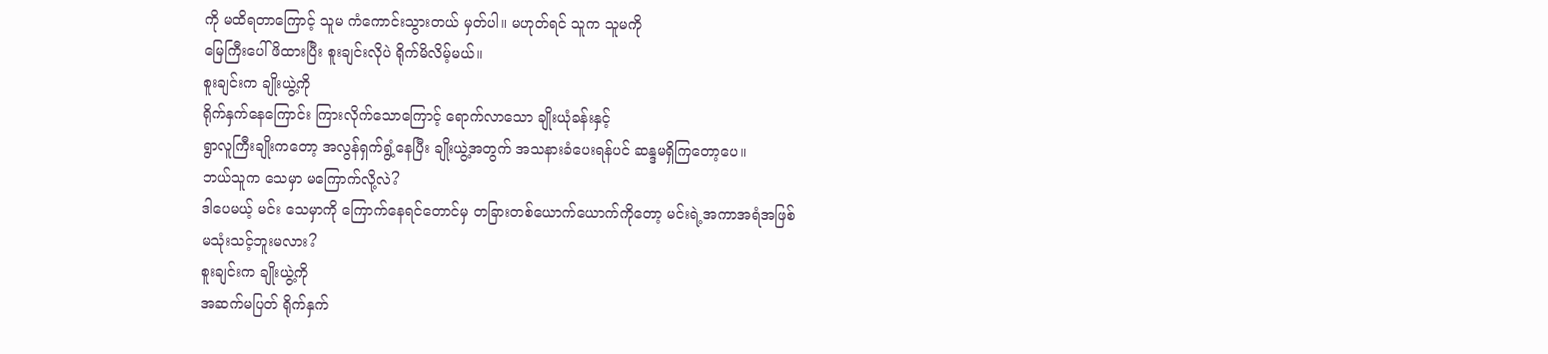ကို မထိရတာကြောင့် သူမ ကံကောင်းသွားတယ် မှတ်ပါ။ မဟုတ်ရင် သူက သူမကို
မြေကြီးပေါ် ဖိထားပြီး စူးချင်းလိုပဲ ရိုက်မိလိမ့်မယ်။
စူးချင်းက ချိုးယွဲ့ကို
ရိုက်နှက်နေကြောင်း ကြားလိုက်သောကြောင့် ရောက်လာသော ချိုးယုံခန်းနှင့်
ရွာလူကြီးချိုးကတော့ အလွန်ရှက်ရွံ့နေပြီး ချိုးယွဲ့အတွက် အသနားခံပေးရန်ပင် ဆန္ဒမရှိကြတော့ပေ။
ဘယ်သူက သေမှာ မကြောက်လို့လဲ?
ဒါပေမယ့် မင်း သေမှာကို ကြောက်နေရင်တောင်မှ တခြားတစ်ယောက်ယောက်ကိုတော့ မင်းရဲ့အကာအရံအဖြစ်
မသုံးသင့်ဘူးမလား?
စူးချင်းက ချိုးယွဲ့ကို
အဆက်မပြတ် ရိုက်နှက်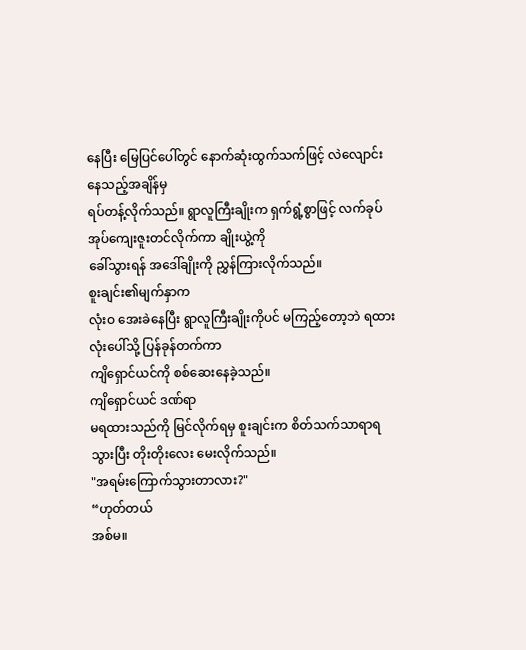နေပြီး မြေပြင်ပေါ်တွင် နောက်ဆုံးထွက်သက်ဖြင့် လဲလျောင်းနေသည့်အချိန်မှ
ရပ်တန့်လိုက်သည်။ ရွာလူကြီးချိုးက ရှက်ရွံ့စွာဖြင့် လက်ခုပ်အုပ်ကျေးဇူးတင်လိုက်ကာ ချိုးယွဲ့ကို
ခေါ်သွားရန် အဒေါ်ချိုးကို ညွှန်ကြားလိုက်သည်။
စူးချင်း၏မျက်နှာက
လုံးဝ အေးခဲနေပြီး ရွာလူကြီးချိုးကိုပင် မကြည့်တော့ဘဲ ရထားလုံးပေါ်သို့ ပြန်ခုန်တက်ကာ
ကျိရှောင်ယင်ကို စစ်ဆေးနေခဲ့သည်။
ကျိရှောင်ယင် ဒဏ်ရာ
မရထားသည်ကို မြင်လိုက်ရမှ စူးချင်းက စိတ်သက်သာရာရသွားပြီး တိုးတိုးလေး မေးလိုက်သည်။
"အရမ်းကြောက်သွားတာလား?"
“ဟုတ်တယ်
အစ်မ။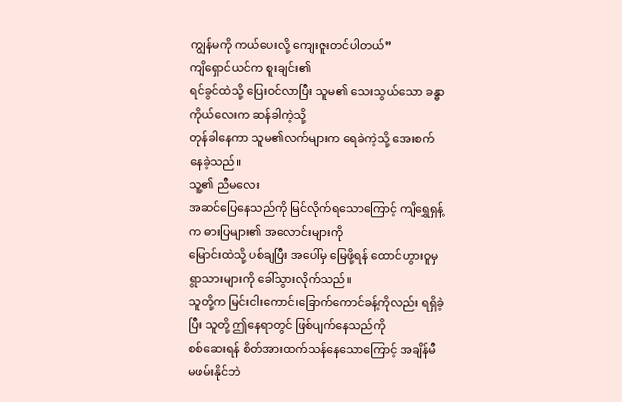ကျွန်မကို ကယ်ပေးလို့ ကျေးဇူးတင်ပါတယ်”
ကျိရှောင်ယင်က စူးချင်း၏
ရင်ခွင်ထဲသို့ ပြေးဝင်လာပြီး သူမ၏ သေးသွယ်သော ခန္ဓာကိုယ်လေးက ဆန်ခါကဲ့သို့
တုန်ခါနေကာ သူမ၏လက်များက ရေခဲကဲ့သို့ အေးစက်နေခဲ့သည်။
သူ့၏ ညီမလေး
အဆင်ပြေနေသည်ကို မြင်လိုက်ရသောကြောင့် ကျိရွှေရှန့်က ဓားပြများ၏ အလောင်းများကို
မြောင်းထဲသို့ ပစ်ချပြီး အပေါ်မှ မြေဖို့ရန် ထောင်ဟွားဝူမှ ရွာသားများကို ခေါ်သွားလိုက်သည်။
သူတို့က မြင်းငါးကောင်၊ခြောက်ကောင်ခန့်ကိုလည်း ရရှိခဲ့ပြီး သူတို့ ဤနေရာတွင် ဖြစ်ပျက်နေသည်ကို
စစ်ဆေးရန် စိတ်အားထက်သန်နေသောကြောင့် အချိန်မီ မဖမ်းနိုင်ဘဲ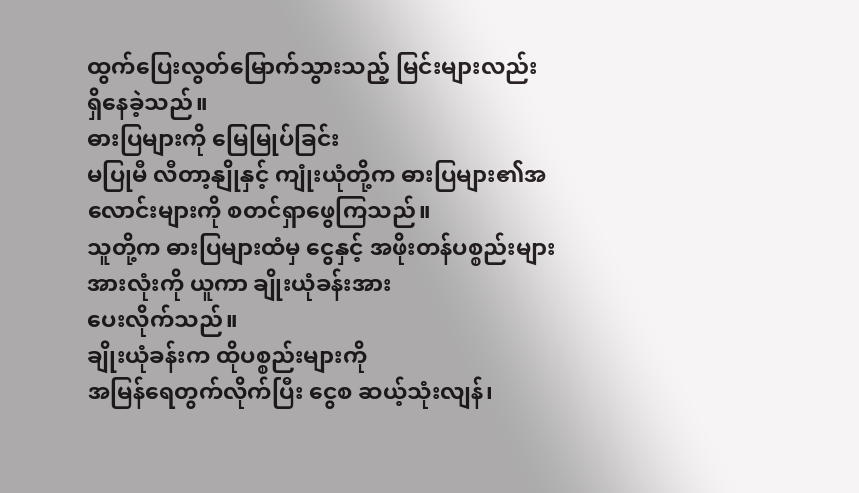ထွက်ပြေးလွတ်မြောက်သွားသည့် မြင်းများလည်း
ရှိနေခဲ့သည်။
ဓားပြများကို မြေမြုပ်ခြင်း
မပြုမီ လီတာ့နျိုနှင့် ကျုံးယုံတို့က ဓားပြများ၏အလောင်းများကို စတင်ရှာဖွေကြသည်။
သူတို့က ဓားပြများထံမှ ငွေနှင့် အဖိုးတန်ပစ္စည်းများအားလုံးကို ယူကာ ချိုးယုံခန်းအား
ပေးလိုက်သည်။
ချိုးယုံခန်းက ထိုပစ္စည်းများကို
အမြန်ရေတွက်လိုက်ပြီး ငွေစ ဆယ့်သုံးလျန်၊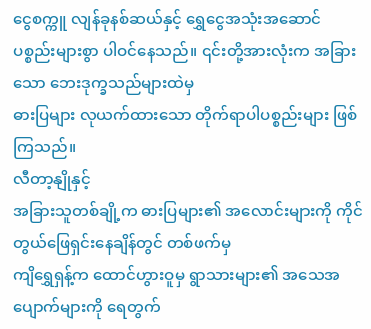ငွေစက္ကူ လျန်ခုနစ်ဆယ်နှင့် ရွှေငွေအသုံးအဆောင်
ပစ္စည်းများစွာ ပါဝင်နေသည်။ ၎င်းတို့အားလုံးက အခြားသော ဘေးဒုက္ခသည်များထဲမှ
ဓားပြများ လုယက်ထားသော တိုက်ရာပါပစ္စည်းများ ဖြစ်ကြသည်။
လီတာ့နျိုနှင့်
အခြားသူတစ်ချို့က ဓားပြများ၏ အလောင်းများကို ကိုင်တွယ်ဖြေရှင်းနေချိန်တွင် တစ်ဖက်မှ
ကျိရွှေရှန့်က ထောင်ဟွားဝူမှ ရွာသားများ၏ အသေအပျောက်များကို ရေတွက်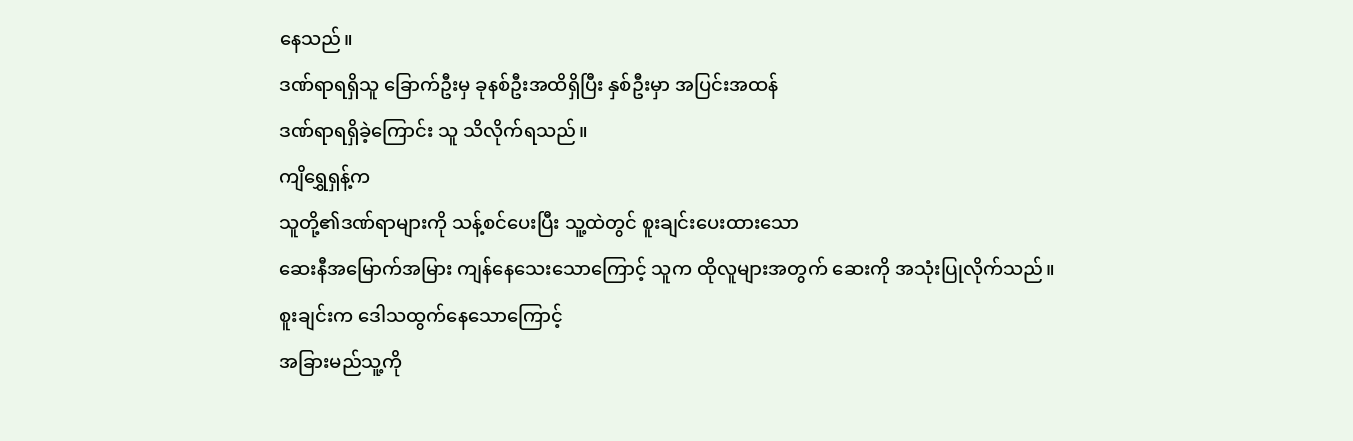နေသည်။
ဒဏ်ရာရရှိသူ ခြောက်ဦးမှ ခုနစ်ဦးအထိရှိပြီး နှစ်ဦးမှာ အပြင်းအထန်
ဒဏ်ရာရရှိခဲ့ကြောင်း သူ သိလိုက်ရသည်။
ကျိရွှေရှန့်က
သူတို့၏ဒဏ်ရာများကို သန့်စင်ပေးပြီး သူ့ထဲတွင် စူးချင်းပေးထားသော
ဆေးနီအမြောက်အမြား ကျန်နေသေးသောကြောင့် သူက ထိုလူများအတွက် ဆေးကို အသုံးပြုလိုက်သည်။
စူးချင်းက ဒေါသထွက်နေသောကြောင့်
အခြားမည်သူ့ကို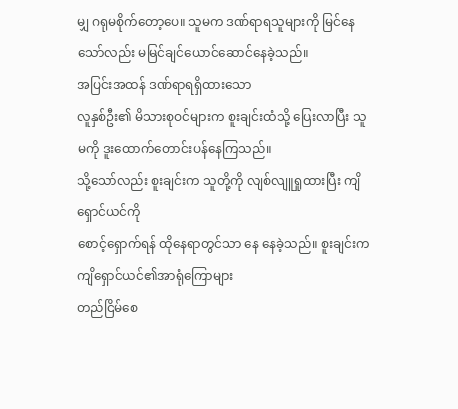မျှ ဂရုမစိုက်တော့ပေ။ သူမက ဒဏ်ရာရသူများကို မြင်နေသော်လည်း မမြင်ချင်ယောင်ဆောင်နေခဲ့သည်။
အပြင်းအထန် ဒဏ်ရာရရှိထားသော
လူနှစ်ဦး၏ မိသားစုဝင်များက စူးချင်းထံသို့ ပြေးလာပြီး သူမကို ဒူးထောက်တောင်းပန်နေကြသည်။
သို့သော်လည်း စူးချင်းက သူတို့ကို လျစ်လျူရှုထားပြီး ကျိရှောင်ယင်ကို
စောင့်ရှောက်ရန် ထိုနေရာတွင်သာ နေ နေခဲ့သည်။ စူးချင်းက ကျိရှောင်ယင်၏အာရုံကြောများ
တည်ငြိမ်စေ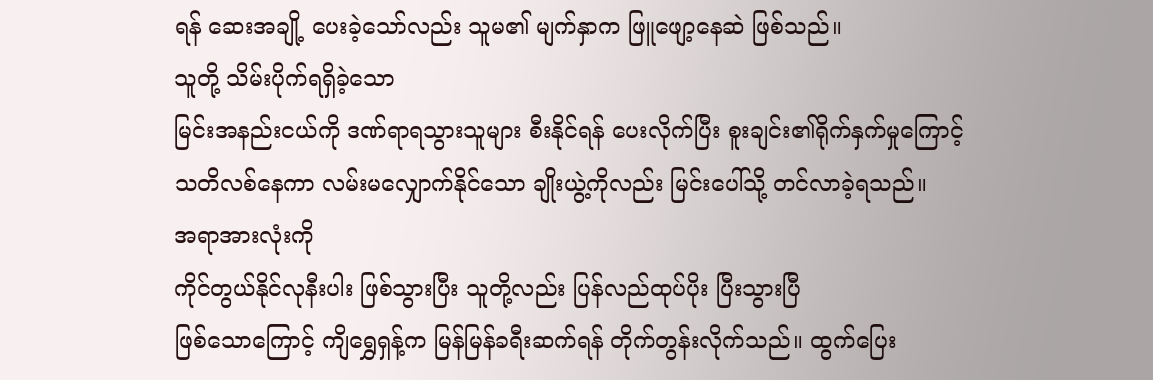ရန် ဆေးအချို့ ပေးခဲ့သော်လည်း သူမ၏ မျက်နှာက ဖြူဖျော့နေဆဲ ဖြစ်သည်။
သူတို့ သိမ်းပိုက်ရရှိခဲ့သော
မြင်းအနည်းငယ်ကို ဒဏ်ရာရသွားသူများ စီးနိုင်ရန် ပေးလိုက်ပြီး စူးချင်း၏ရိုက်နှက်မှုကြောင့်
သတိလစ်နေကာ လမ်းမလျှောက်နိုင်သော ချိုးယွဲ့ကိုလည်း မြင်းပေါ်သို့ တင်လာခဲ့ရသည်။
အရာအားလုံးကို
ကိုင်တွယ်နိုင်လုနီးပါး ဖြစ်သွားပြီး သူတို့လည်း ပြန်လည်ထုပ်ပိုး ပြီးသွားပြီ
ဖြစ်သောကြောင့် ကျိရွှေရှန့်က မြန်မြန်ခရီးဆက်ရန် တိုက်တွန်းလိုက်သည်။ ထွက်ပြေး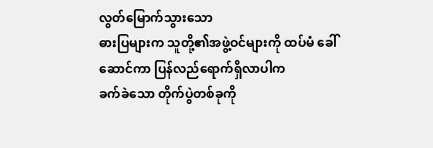လွတ်မြောက်သွားသော
ဓားပြများက သူတို့၏အဖွဲ့ဝင်များကို ထပ်မံ ခေါ်ဆောင်ကာ ပြန်လည်ရောက်ရှိလာပါက
ခက်ခဲသော တိုက်ပွဲတစ်ခုကို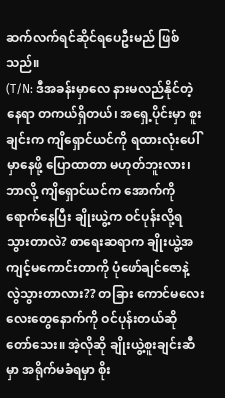ဆက်လက်ရင်ဆိုင်ရပေဦးမည် ဖြစ်သည်။
(T/N: ဒီအခန်းမှာလေ နားမလည်နိုင်တဲ့နေရာ တကယ်ရှိတယ်၊ အရှေ့ပိုင်းမှာ စူးချင်းက ကျိရှောင်ယင်ကို ရထားလုံးပေါ်မှာနေဖို့ ပြောထာတာ မဟုတ်ဘူးလား၊ ဘာလို့ ကျိရှောင်ယင်က အောက်ကို ရောက်နေပြီး ချိုးယွဲ့က ဝင်ပုန်းလို့ရသွားတာလဲ? စာရေးဆရာက ချိုးယွဲ့အကျင့်မကောင်းတာကို ပုံဖော်ချင်ဇောနဲ့ လွဲသွားတာလား?? တခြား ကောင်မလေးလေးတွေနောက်ကို ဝင်ပုန်းတယ်ဆို တော်သေး။ အဲ့လိုဆို ချိုးယွဲ့စူးချင်းဆီမှာ အရိုက်မခံရမှာ စိုး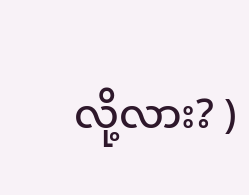လို့လား? )